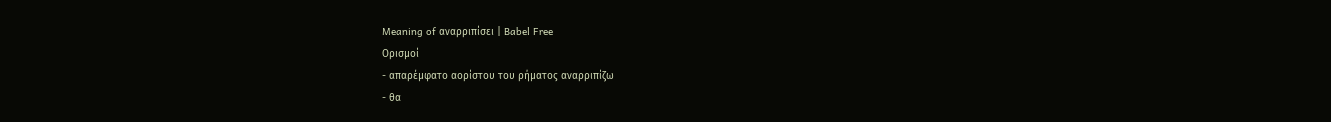Meaning of αναρριπίσει | Babel Free
Ορισμοί
- απαρέμφατο αορίστου του ρήματος αναρριπίζω
- θα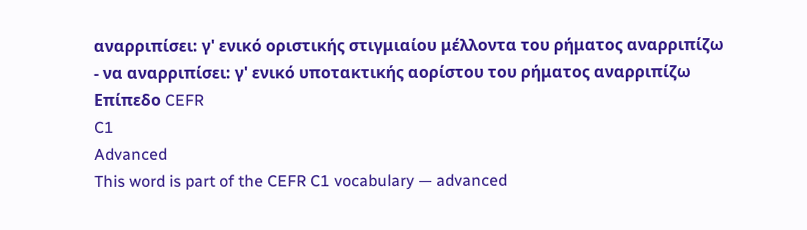αναρριπίσει: γ' ενικό οριστικής στιγμιαίου μέλλοντα του ρήματος αναρριπίζω
- να αναρριπίσει: γ' ενικό υποτακτικής αορίστου του ρήματος αναρριπίζω
Επίπεδο CEFR
C1
Advanced
This word is part of the CEFR C1 vocabulary — advanced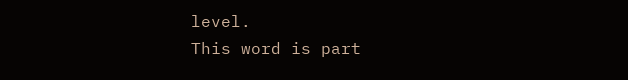level.
This word is part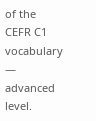of the CEFR C1 vocabulary — advanced level.